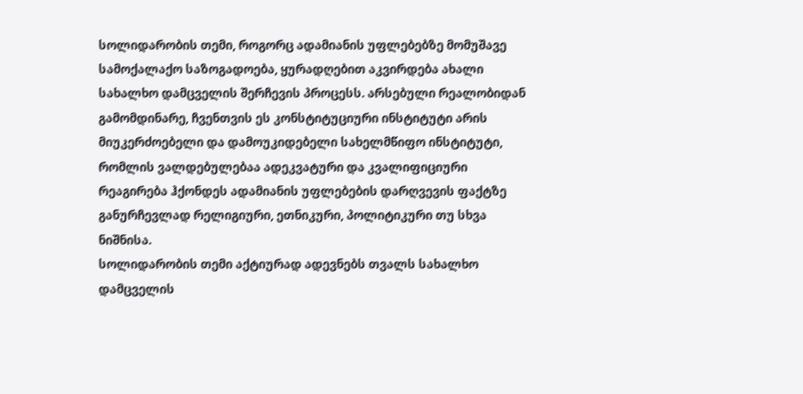სოლიდარობის თემი, როგორც ადამიანის უფლებებზე მომუშავე სამოქალაქო საზოგადოება, ყურადღებით აკვირდება ახალი სახალხო დამცველის შერჩევის პროცესს. არსებული რეალობიდან გამომდინარე, ჩვენთვის ეს კონსტიტუციური ინსტიტუტი არის მიუკერძოებელი და დამოუკიდებელი სახელმწიფო ინსტიტუტი, რომლის ვალდებულებაა ადეკვატური და კვალიფიციური რეაგირება ჰქონდეს ადამიანის უფლებების დარღვევის ფაქტზე განურჩევლად რელიგიური, ეთნიკური, პოლიტიკური თუ სხვა ნიშნისა.
სოლიდარობის თემი აქტიურად ადევნებს თვალს სახალხო დამცველის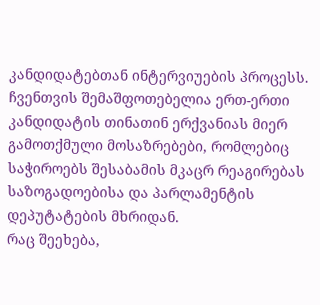კანდიდატებთან ინტერვიუების პროცესს. ჩვენთვის შემაშფოთებელია ერთ-ერთი კანდიდატის თინათინ ერქვანიას მიერ გამოთქმული მოსაზრებები, რომლებიც საჭიროებს შესაბამის მკაცრ რეაგირებას საზოგადოებისა და პარლამენტის დეპუტატების მხრიდან.
რაც შეეხება,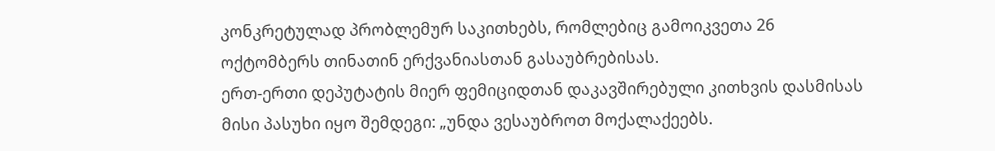კონკრეტულად პრობლემურ საკითხებს, რომლებიც გამოიკვეთა 26 ოქტომბერს თინათინ ერქვანიასთან გასაუბრებისას.
ერთ-ერთი დეპუტატის მიერ ფემიციდთან დაკავშირებული კითხვის დასმისას მისი პასუხი იყო შემდეგი: „უნდა ვესაუბროთ მოქალაქეებს.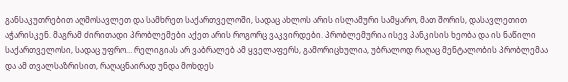განსაკუთრებით აღმოსავლეთ და სამხრეთ საქართველოში, სადაც ახლოს არის ისლამური სამყარო, მათ შორის, დასავლეთით აჭარისკენ. მაგრამ ძირითადი პრობლემები აქეთ არის როგორც ვაკვირდები. პრობლემურია ისევ პანკისის ხეობა და ის ნაწილი საქართველოსი, სადაც უფრო… რელიგიას არ ვაბრალებ ამ ყველაფერს, გამორიცხულია, უბრალოდ რაღაც მენტალობის პრობლემაა და ამ თვალსაზრისით, რაღაცნაირად უნდა მოხდეს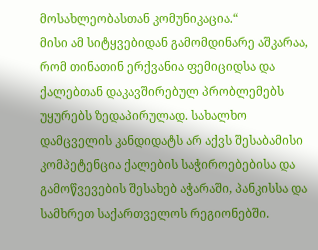მოსახლეობასთან კომუნიკაცია.“
მისი ამ სიტყვებიდან გამომდინარე აშკარაა, რომ თინათინ ერქვანია ფემიციდსა და ქალებთან დაკავშირებულ პრობლემებს უყურებს ზედაპირულად. სახალხო დამცველის კანდიდატს არ აქვს შესაბამისი კომპეტენცია ქალების საჭიროებებისა და გამოწვევების შესახებ აჭარაში, პანკისსა და სამხრეთ საქართველოს რეგიონებში.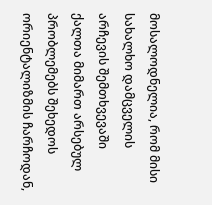მოსალოდნელია, რომ მისი სახალხო დამცველის არჩევის შემთხვევაში ქალთა მიმართ არსებულ პრობლემებს შეხედოს ორიენტალიზმის ჩარჩოდან,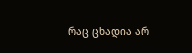რაც ცხადია არ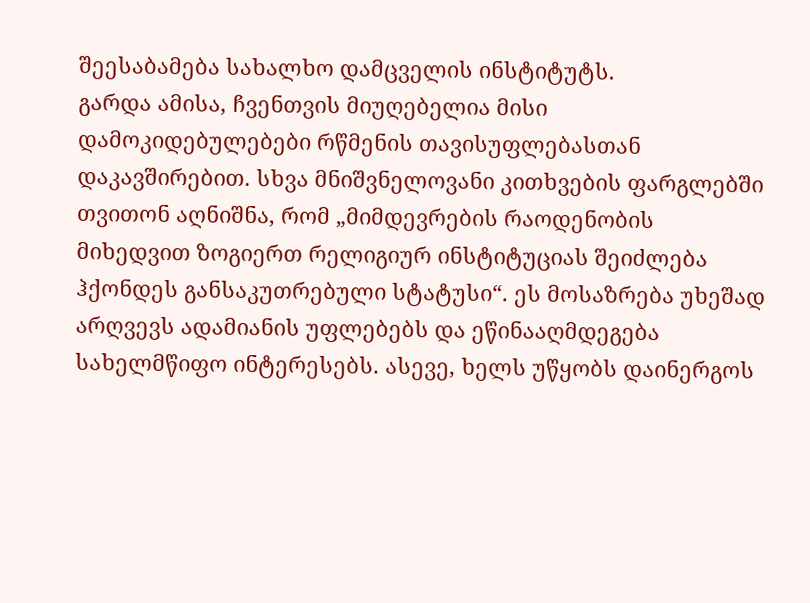შეესაბამება სახალხო დამცველის ინსტიტუტს.
გარდა ამისა, ჩვენთვის მიუღებელია მისი დამოკიდებულებები რწმენის თავისუფლებასთან დაკავშირებით. სხვა მნიშვნელოვანი კითხვების ფარგლებში თვითონ აღნიშნა, რომ „მიმდევრების რაოდენობის მიხედვით ზოგიერთ რელიგიურ ინსტიტუციას შეიძლება ჰქონდეს განსაკუთრებული სტატუსი“. ეს მოსაზრება უხეშად არღვევს ადამიანის უფლებებს და ეწინააღმდეგება სახელმწიფო ინტერესებს. ასევე, ხელს უწყობს დაინერგოს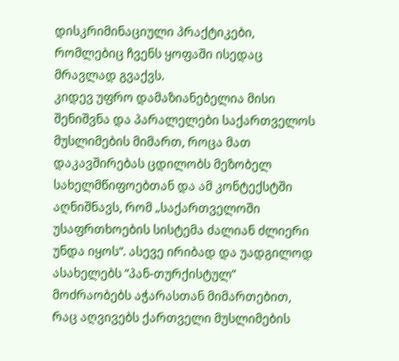დისკრიმინაციული პრაქტიკები, რომლებიც ჩვენს ყოფაში ისედაც მრავლად გვაქვს.
კიდევ უფრო დამაზიანებელია მისი შენიშვნა და პარალელები საქართველოს მუსლიმების მიმართ, როცა მათ დაკავშირებას ცდილობს მეზობელ სახელმწიფოებთან და ამ კონტექსტში აღნიშნავს, რომ „საქართველოში უსაფრთხოების სისტემა ძალიან ძლიერი უნდა იყოს“. ასევე ირიბად და უადგილოდ ასახელებს “პან-თურქისტულ” მოძრაობებს აჭარასთან მიმართებით, რაც აღვივებს ქართველი მუსლიმების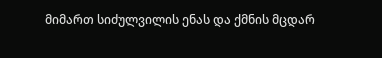მიმართ სიძულვილის ენას და ქმნის მცდარ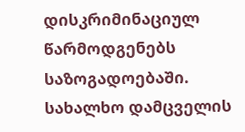დისკრიმინაციულ წარმოდგენებს საზოგადოებაში.
სახალხო დამცველის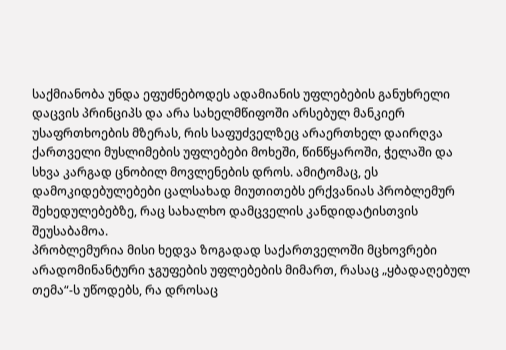საქმიანობა უნდა ეფუძნებოდეს ადამიანის უფლებების განუხრელი დაცვის პრინციპს და არა სახელმწიფოში არსებულ მანკიერ უსაფრთხოების მზერას, რის საფუძველზეც არაერთხელ დაირღვა ქართველი მუსლიმების უფლებები მოხეში, წინწყაროში, ჭელაში და სხვა კარგად ცნობილ მოვლენების დროს. ამიტომაც, ეს დამოკიდებულებები ცალსახად მიუთითებს ერქვანიას პრობლემურ შეხედულებებზე, რაც სახალხო დამცველის კანდიდატისთვის შეუსაბამოა.
პრობლემურია მისი ხედვა ზოგადად საქართველოში მცხოვრები არადომინანტური ჯგუფების უფლებების მიმართ, რასაც „ყბადაღებულ თემა“-ს უწოდებს, რა დროსაც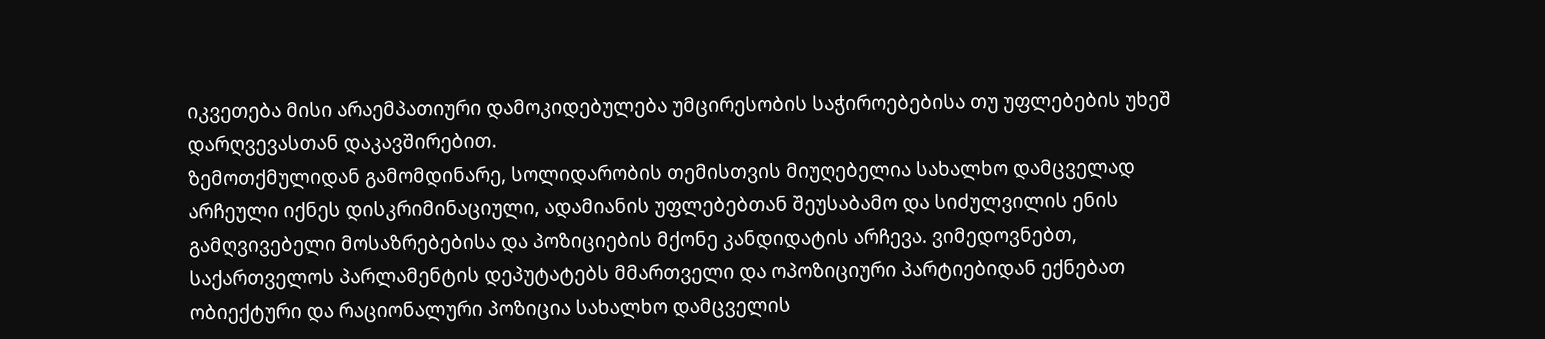იკვეთება მისი არაემპათიური დამოკიდებულება უმცირესობის საჭიროებებისა თუ უფლებების უხეშ დარღვევასთან დაკავშირებით.
ზემოთქმულიდან გამომდინარე, სოლიდარობის თემისთვის მიუღებელია სახალხო დამცველად არჩეული იქნეს დისკრიმინაციული, ადამიანის უფლებებთან შეუსაბამო და სიძულვილის ენის გამღვივებელი მოსაზრებებისა და პოზიციების მქონე კანდიდატის არჩევა. ვიმედოვნებთ, საქართველოს პარლამენტის დეპუტატებს მმართველი და ოპოზიციური პარტიებიდან ექნებათ ობიექტური და რაციონალური პოზიცია სახალხო დამცველის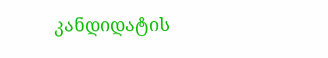კანდიდატის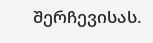შერჩევისას.